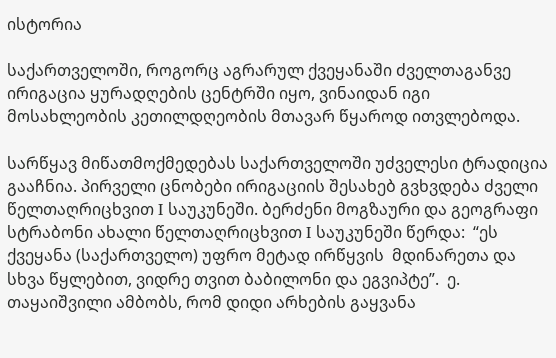ისტორია

საქართველოში, როგორც აგრარულ ქვეყანაში ძველთაგანვე ირიგაცია ყურადღების ცენტრში იყო, ვინაიდან იგი მოსახლეობის კეთილდღეობის მთავარ წყაროდ ითვლებოდა.

სარწყავ მიწათმოქმედებას საქართველოში უძველესი ტრადიცია გააჩნია. პირველი ცნობები ირიგაციის შესახებ გვხვდება ძველი წელთაღრიცხვით I საუკუნეში. ბერძენი მოგზაური და გეოგრაფი სტრაბონი ახალი წელთაღრიცხვით I საუკუნეში წერდა:  “ეს ქვეყანა (საქართველო) უფრო მეტად ირწყვის  მდინარეთა და სხვა წყლებით, ვიდრე თვით ბაბილონი და ეგვიპტე”.  ე. თაყაიშვილი ამბობს, რომ დიდი არხების გაყვანა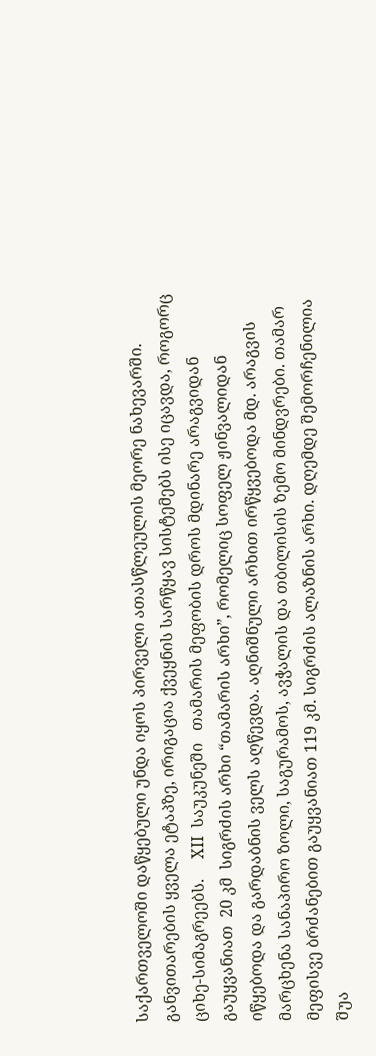საქართველოში დაწყებული უნდა იყოს პირველი ათასწლეულის მეორე ნახევარში. განვითარების ყველა ეტაპზე, ირიგაცია ქვეყნის სარწყავ სისტემებს ისე იცავდა, როგორც  ციხე-სიმაგრეებს.     XII  საუკუნეში   თამარის მეფობის დროს მდინარე არაგვიდან გაუყვანიათ  20 კმ  სიგრძის არხი “თამარის არხი”, რომელიც სოფელ ჟინვალიდან იწყებოდა და გარდაბნის ველს აღწევდა. აღნიშნული არხით ირწყვებოდა მდ. არაგვის მარცხენა სანაპირო ზოლი, საგურამოს, ავჭალის და თბილისის ზემო მინდვრები. თამარ მეფისვე ბრძანებით გაუყვანიათ 119 კმ. სიგრძის ალაზნის არხი. დღემდე შემორჩენილია შუა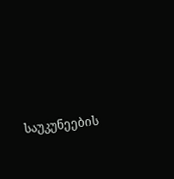საუკუნეების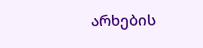არხების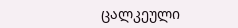ცალკეული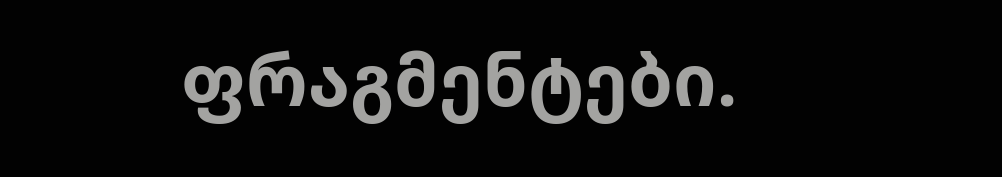ფრაგმენტები.